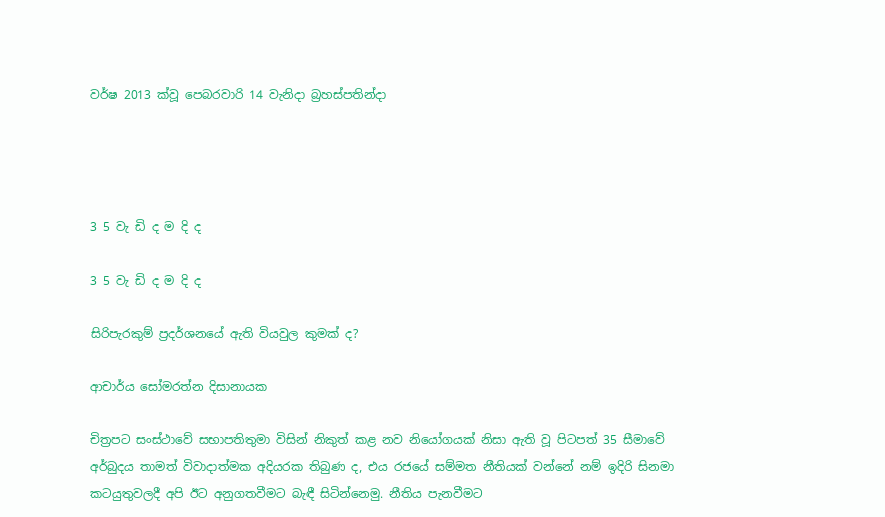වර්ෂ 2013 ක්වූ පෙබරවාරි 14 වැනිදා බ්‍රහස්පතින්දා




3 5 වැ ඩි ද ම දි ද

3 5 වැ ඩි ද ම දි ද

සිරිපැරකුම් ප්‍රදර්ශනයේ ඇති වියවුල කුමක් ද?

ආචාර්ය සෝමරත්න දිසානායක

චිත්‍රපට සංස්ථාවේ සභාපතිතුමා විසින් නිකුත් කළ නව නියෝගයක් නිසා ඇති වූ පිටපත් 35 සීමාවේ අර්බුදය තාමත් විවාදාත්මක අදියරක තිබුණ ද, එය රජයේ සම්මත නීතියක් වන්නේ නම් ඉදිරි සිනමා කටයුතුවලදී අපි ඊට අනුගතවීමට බැඳී සිටින්නෙමු. නීතිය පැනවීමට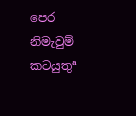පෙර නිමැවුම් කටයුතුª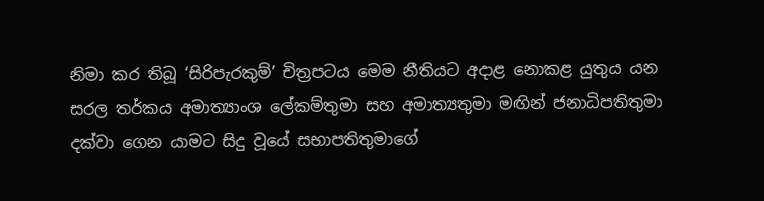නිමා කර තිබූ ‘සිරිපැරකුම්’ චිත්‍රපටය මෙම නීතියට අදාළ නොකළ යුතුය යන සරල තර්කය අමාත්‍යාංශ ලේකම්තුමා සහ අමාත්‍යතුමා මඟින් ජනාධිපතිතුමා දක්වා ගෙන යාමට සිදු වූයේ සභාපතිතුමාගේ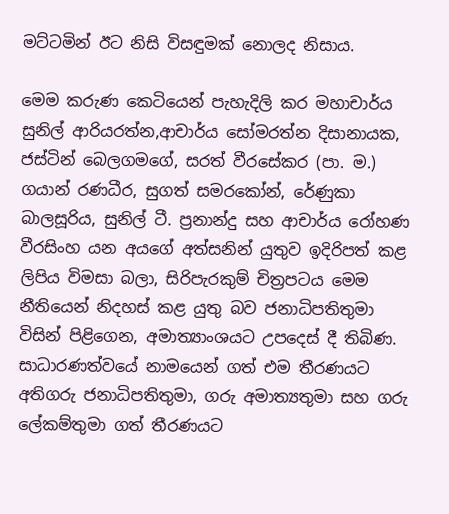මට්ටමින් ඊට නිසි විසඳුමක් නොලද නිසාය.

මෙම කරුණ කෙටියෙන් පැහැදිලි කර මහාචාර්ය සුනිල් ආරියරත්න,ආචාර්ය සෝමරත්න දිසානායක, ජස්ටින් බෙලගමගේ, සරත් වීරසේකර (පා. ම.) ගයාන් රණධීර, සුගත් සමරකෝන්, රේණුකා බාලසූරිය, සුනිල් ටී. ප්‍රනාන්දු සහ ආචාර්ය රෝහණ වීරසිංහ යන අයගේ අත්සනින් යුතුව ඉදිරිපත් කළ ලිපිය විමසා බලා, සිරිපැරකුම් චිත්‍රපටය මෙම නීතියෙන් නිදහස් කළ යුතු බව ජනාධිපතිතුමා විසින් පිළිගෙන, අමාත්‍යාංශයට උපදෙස් දී තිබිණ. සාධාරණත්වයේ නාමයෙන් ගත් එම තීරණයට අතිගරු ජනාධිපතිතුමා, ගරු අමාත්‍යතුමා සහ ගරු ලේකම්තුමා ගත් තීරණයට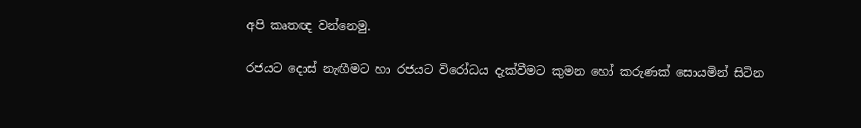අපි කෘතඥ වන්නෙමු.

රජයට දොස් නැඟීමට හා රජයට විරෝධය දැක්වීමට කුමන හෝ කරුණක් සොයමින් සිටින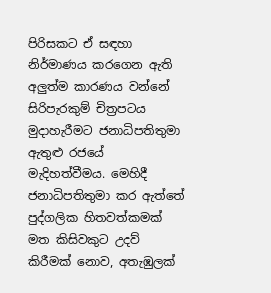පිරිසකට ඒ සඳහා නිර්මාණය කරගෙන ඇති අලුත්ම කාරණය වන්නේ සිරිපැරකුම් චිත්‍රපටය මුදාහැරීමට ජනාධිපතිතුමා ඇතුළු රජයේ මැදිහත්වීමය. මෙහිදී ජනාධිපතිතුමා කර ඇත්තේ පුද්ගලික හිතවත්කමක් මත කිසිවකුට උදව් කිරීමක් නොව, අතැඹුලක්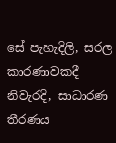සේ පැහැදිලි, සරල කාරණාවකදී නිවැරදි, සාධාරණ තීරණය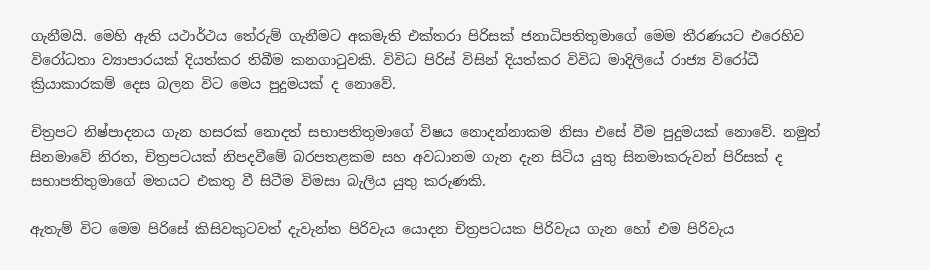ගැනීමයි. මෙහි ඇති යථාර්ථය තේරුම් ගැනීමට අකමැති එක්තරා පිරිසක් ජනාධිපතිතුමාගේ මෙම තීරණයට එරෙහිව විරෝධතා ව්‍යාපාරයක් දියත්කර තිබීම කනගාටුවකි. විවිධ පිරිස් විසින් දියත්කර විවිධ මාදිලියේ රාජ්‍ය විරෝධී ක්‍රියාකාරකම් දෙස බලන විට මෙය පුදුමයක් ද නොවේ.

චිත්‍රපට නිෂ්පාදනය ගැන හසරක් නොදත් සභාපතිතුමාගේ විෂය නොදන්නාකම නිසා එසේ වීම පුදුමයක් නොවේ. නමුත් සිනමාවේ නිරත, චිත්‍රපටයක් නිපදවීමේ බරපතළකම සහ අවධානම ගැන දැන සිටිය යුතු සිනමාකරුවන් පිරිසක් ද සභාපතිතුමාගේ මතයට එකතු වී සිටීම විමසා බැලිය යුතු කරුණකි.

ඇතැම් විට මෙම පිරිසේ කිසිවකුටවත් දැවැන්ත පිරිවැය යොදන චිත්‍රපටයක පිරිවැය ගැන හෝ එම පිරිවැය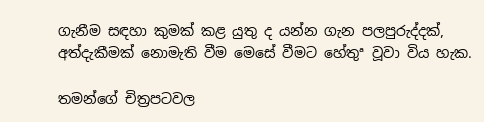ගැනීම සඳහා කුමක් කළ යුතු ද යන්න ගැන පලපුරුද්දක්, අත්දැකීමක් නොමැති වීම මෙසේ වීමට හේතුª වූවා විය හැක.

තමන්ගේ චිත්‍රපටවල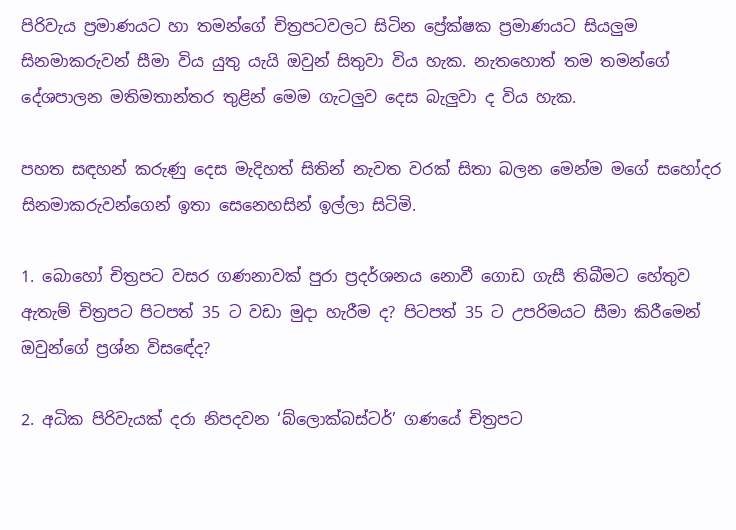පිරිවැය ප්‍රමාණයට හා තමන්ගේ චිත්‍රපටවලට සිටින ප්‍රේක්ෂක ප්‍රමාණයට සියලුම සිනමාකරුවන් සීමා විය යුතු යැයි ඔවුන් සිතුවා විය හැක. නැතහොත් තම තමන්ගේ දේශපාලන මතිමතාන්තර තුළින් මෙම ගැටලුව දෙස බැලුවා ද විය හැක.

පහත සඳහන් කරුණු දෙස මැදිහත් සිතින් නැවත වරක් සිතා බලන මෙන්ම මගේ සහෝදර සිනමාකරුවන්ගෙන් ඉතා සෙනෙහසින් ඉල්ලා සිටිමි.

1. බොහෝ චිත්‍රපට වසර ගණනාවක් පුරා ප්‍රදර්ශනය නොවී ගොඩ ගැසී තිබීමට හේතුව ඇතැම් චිත්‍රපට පිටපත් 35 ට වඩා මුදා හැරීම ද? පිටපත් 35 ට උපරිමයට සීමා කිරීමෙන් ඔවුන්ගේ ප්‍රශ්න විසඳේද?

2. අධික පිරිවැයක් දරා නිපදවන ‘බ්ලොක්බස්ටර්’ ගණයේ චිත්‍රපට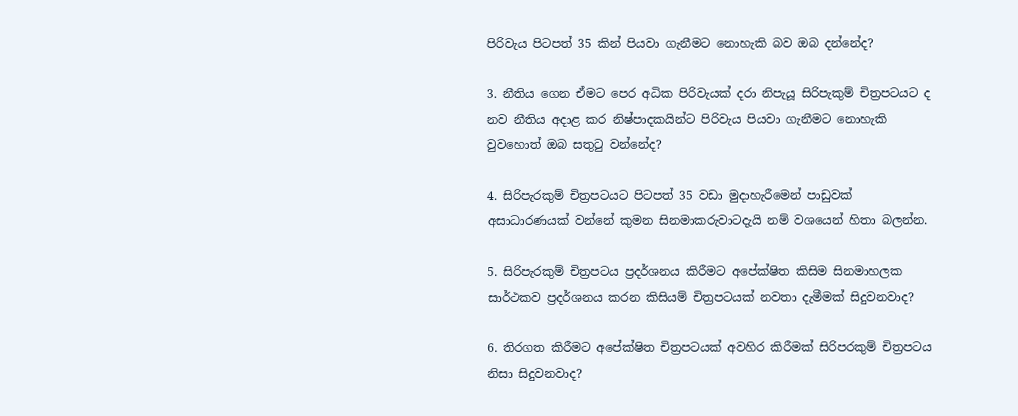පිරිවැය පිටපත් 35 කින් පියවා ගැනීමට නොහැකි බව ඔබ දන්නේද?

3. නීතිය ගෙන ඒමට පෙර අධික පිරිවැයක් දරා නිපැයූ සිරිපැකුම් චිත්‍රපටයට ද නව නීතිය අදාළ කර නිෂ්පාදකයින්ට පිරිවැය පියවා ගැනීමට නොහැකි වුවහොත් ඔබ සතුටු වන්නේද?

4. සිරිපැරකුම් චිත්‍රපටයට පිටපත් 35 වඩා මුදාහැරීමෙන් පාඩුවක් අසාධාරණයක් වන්නේ කුමන සිනමාකරුවාටදැයි නම් වශයෙන් හිතා බලන්න.

5. සිරිපැරකුම් චිත්‍රපටය ප්‍රදර්ශනය කිරීමට අපේක්ෂිත කිසිම සිනමාහලක සාර්ථකව ප්‍රදර්ශනය කරන කිසියම් චිත්‍රපටයක් නවතා දැමීමක් සිදුවනවාද?

6. තිරගත කිරීමට අපේක්ෂිත චිත්‍රපටයක් අවහිර කිරීමක් සිරිපරකුම් චිත්‍රපටය නිසා සිදුවනවාද?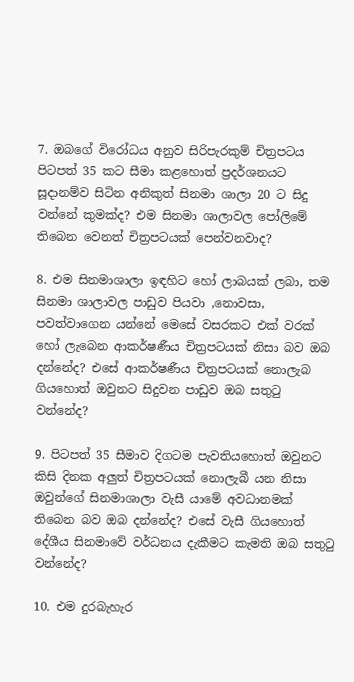7. ඔබගේ විරෝධය අනුව සිරිපැරකුම් චිත්‍රපටය පිටපත් 35 කට සීමා කළහොත් ප්‍රදර්ශනයට සූදානම්ව සිටින අනිකුත් සිනමා ශාලා 20 ට සිදු වන්නේ කුමක්ද? එම සිනමා ශාලාවල පෝලිමේ තිබෙන වෙනත් චිත්‍රපටයක් පෙන්වනවාද?

8. එම සිනමාශාලා ඉඳහිට හෝ ලාබයක් ලබා, තම සිනමා ශාලාවල පාඩුව පියවා ,නොවසා, පවත්වාගෙන යන්නේ මෙසේ වසරකට එක් වරක් හෝ ලැබෙන ආකර්ෂණීය චිත්‍රපටයක් නිසා බව ඔබ දන්නේද? එසේ ආකර්ෂණීය චිත්‍රපටයක් නොලැබ ගියහොත් ඔවුනට සිදුවන පාඩුව ඔබ සතුටු වන්නේද?

9. පිටපත් 35 සීමාව දිගටම පැවතියහොත් ඔවුනට කිසි දිනක අලුත් චිත්‍රපටයක් නොලැබී යන නිසා ඔවුන්ගේ සිනමාශාලා වැසී යාමේ අවධානමක් තිබෙන බව ඔබ දන්නේද? එසේ වැසී ගියහොත් දේශීය සිනමාවේ වර්ධනය දැකීමට කැමති ඔබ සතුටු වන්නේද?

10. එම දුරබැහැර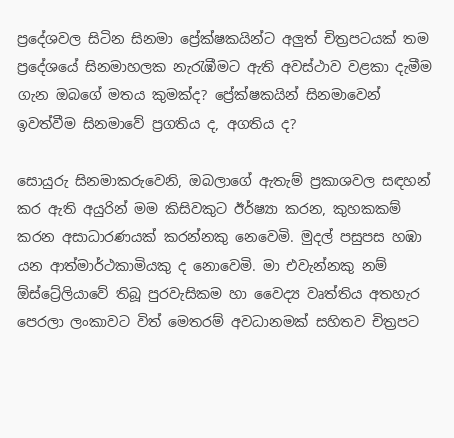ප්‍රදේශවල සිටින සිනමා ප්‍රේක්ෂකයින්ට අලුත් චිත්‍රපටයක් තම ප්‍රදේශයේ සිනමාහලක නැරැඹීමට ඇති අවස්ථාව වළකා දැමීම ගැන ඔබගේ මතය කුමක්ද? ප්‍රේක්ෂකයින් සිනමාවෙන් ඉවත්වීම සිනමාවේ ප්‍රගතිය ද, අගතිය ද?

සොයුරු සිනමාකරුවෙනි, ඔබලාගේ ඇතැම් ප්‍රකාශවල සඳහන් කර ඇති අයුරින් මම කිසිවකුට ඊර්ෂ්‍යා කරන, කුහකකම් කරන අසාධාරණයක් කරන්නකු නෙවෙමි. මුදල් පසුපස හඹා යන ආත්මාර්ථකාමියකු ද නොවෙමි. මා එවැන්නකු නම් ඕස්ට්‍රේලියාවේ තිබූ පුරවැසිකම හා වෛද්‍ය වෘත්තිය අතහැර පෙරලා ලංකාවට විත් මෙතරම් අවධානමක් සහිතව චිත්‍රපට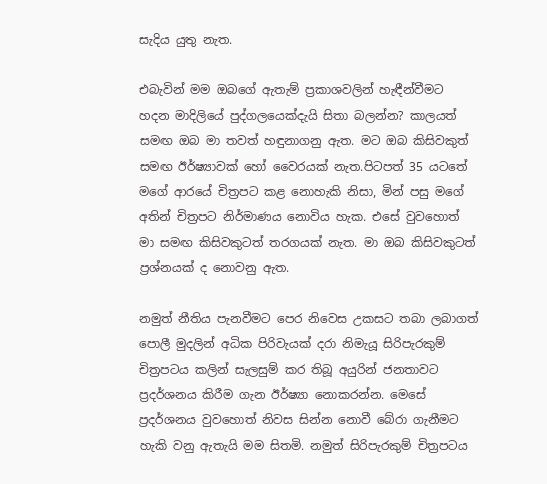සැදිය යුතු නැත.

එබැවින් මම ඔබගේ ඇතැම් ප්‍රකාශවලින් හැඳීන්වීමට හදන මාදිලියේ පුද්ගලයෙක්දැයි සිතා බලන්න? කාලයත් සමඟ ඔබ මා තවත් හඳුනාගනු ඇත. මට ඔබ කිසිවකුත් සමඟ ඊර්ෂ්‍යාවක් හෝ වෛරයක් නැත.පිටපත් 35 යටතේ මගේ ආරයේ චිත්‍රපට කළ නොහැකි නිසා, මින් පසු මගේ අතින් චිත්‍රපට නිර්මාණය නොවිය හැක. එසේ වුවහොත් මා සමඟ කිසිවකුටත් තරගයක් නැත. මා ඔබ කිසිවකුටත් ප්‍රශ්නයක් ද නොවනු ඇත.

නමුත් නීතිය පැනවීමට පෙර නිවෙස උකසට තබා ලබාගත් පොලී මුදලින් අධික පිරිවැයක් දරා නිමැයූ සිරිපැරකුම් චිත්‍රපටය කලින් සැලසුම් කර තිබූ අයුරින් ජනතාවට ප්‍රදර්ශනය කිරීම ගැන ඊර්ෂ්‍යා නොකරන්න. මෙසේ ප්‍රදර්ශනය වුවහොත් නිවස සින්න නොවී බේරා ගැනීමට හැකි වනු ඇතැයි මම සිතමි. නමුත් සිරිපැරකුම් චිත්‍රපටය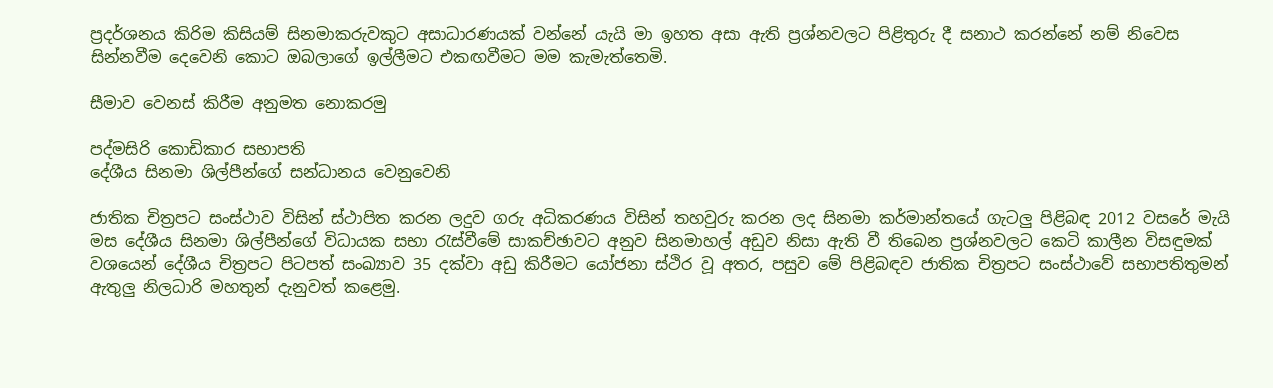ප්‍රදර්ශනය කිරිම කිසියම් සිනමාකරුවකුට අසාධාරණයක් වන්නේ යැයි මා ඉහත අසා ඇති ප්‍රශ්නවලට පිළිතුරු දී සනාථ කරන්නේ නම් නිවෙස සින්නවීම දෙවෙනි කොට ඔබලාගේ ඉල්ලීමට එකඟවීමට මම කැමැත්තෙමි.

සීමාව වෙනස් කිරීම අනුමත නොකරමු

පද්මසිරි කොඩිකාර සභාපති
දේශීය සිනමා ශිල්පීන්ගේ සන්ධානය වෙනුවෙනි

ජාතික චිත්‍රපට සංස්ථාව විසින් ස්ථාපිත කරන ලදුව ගරු අධිකරණය විසින් තහවුරු කරන ලද සිනමා කර්මාන්තයේ ගැටලු පිළිබඳ 2012 වසරේ මැයි මස දේශීය සිනමා ශිල්පීන්ගේ විධායක සභා රැස්වීමේ සාකච්ඡාවට අනුව සිනමාහල් අඩුව නිසා ඇති වී තිබෙන ප්‍රශ්නවලට කෙටි කාලීන විසඳුමක් වශයෙන් දේශීය චිත්‍රපට පිටපත් සංඛ්‍යාව 35 දක්වා අඩු කිරීමට යෝජනා ස්ථිර වූ අතර, පසුව මේ පිළිබඳව ජාතික චිත්‍රපට සංස්ථාවේ සභාපතිතුමන් ඇතුලු නිලධාරි මහතුන් දැනුවත් කළෙමු.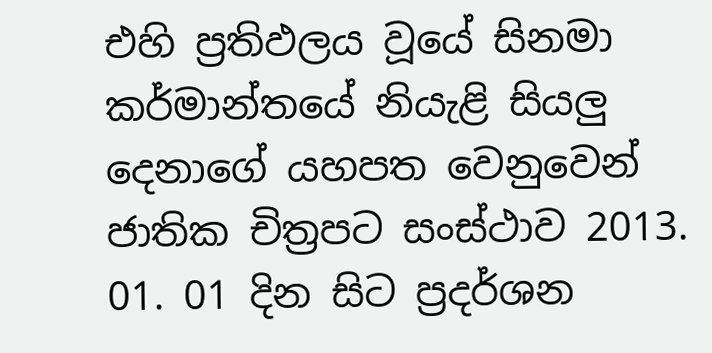එහි ප්‍රතිඵලය වූයේ සිනමා කර්මාන්තයේ නියැළි සියලු දෙනාගේ යහපත වෙනුවෙන් ජාතික චිත්‍රපට සංස්ථාව 2013. 01. 01 දින සිට ප්‍රදර්ශන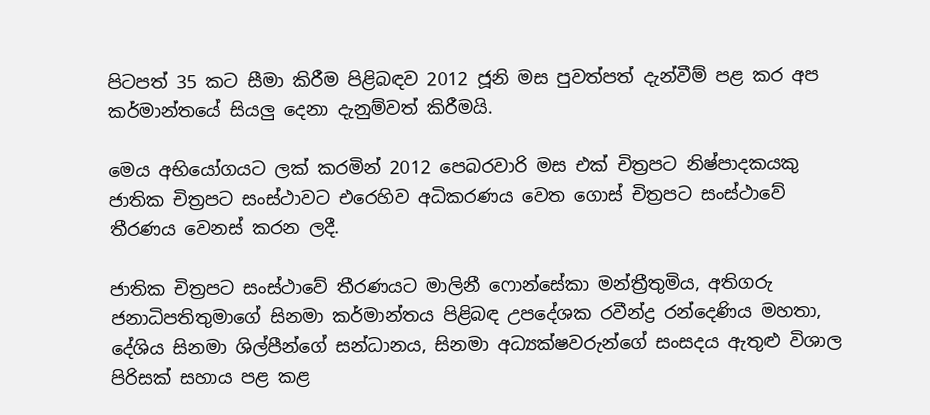පිටපත් 35 කට සීමා කිරීම පිළිබඳව 2012 ජූනි මස පුවත්පත් දැන්වීම් පළ කර අප කර්මාන්තයේ සියලු දෙනා දැනුම්වත් කිරීමයි.

මෙය අභියෝගයට ලක් කරමින් 2012 පෙබරවාරි මස එක් චිත්‍රපට නිෂ්පාදකයකු ජාතික චිත්‍රපට සංස්ථාවට එරෙහිව අධිකරණය වෙත ගොස් චිත්‍රපට සංස්ථාවේ තීරණය වෙනස් කරන ලදී.

ජාතික චිත්‍රපට සංස්ථාවේ තීරණයට මාලිනී ෆොන්සේකා මන්ත්‍රීතුමිය, අතිගරු ජනාධිපතිතුමාගේ සිනමා කර්මාන්තය පිළිබඳ උපදේශක රවීන්ද්‍ර රන්දෙණිය මහතා, දේශිය සිනමා ශිල්පීන්ගේ සන්ධානය, සිනමා අධ්‍යක්ෂවරුන්ගේ සංසදය ඇතුළු විශාල පිරිසක් සහාය පළ කළ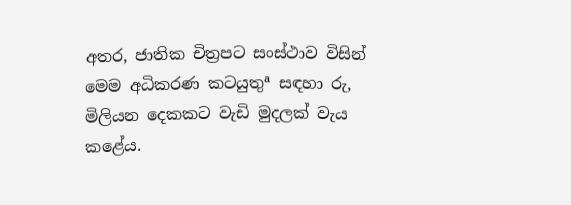අතර, ජාතික චිත්‍රපට සංස්ථාව විසින් මෙම අධිකරණ කටයුතුª සඳහා රු, මිලියන දෙකකට වැඩි මුදලක් වැය කළේය.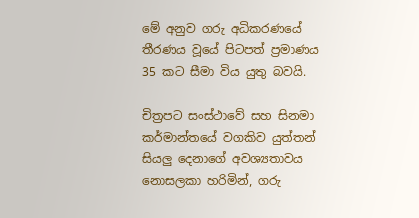මේ අනුව ගරු අධිකරණයේ තීරණය වූයේ පිටපත් ප්‍රමාණය 35 කට සීමා විය යුතු බවයි.

චිත්‍රපට සංස්ථාවේ සහ සිනමා කර්මාන්තයේ වගකිව යුත්තන් සියලු දෙනාගේ අවශ්‍යතාවය නොසලකා හරිමින්, ගරු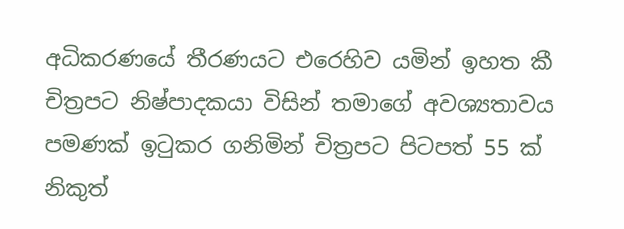අධිකරණයේ තීරණයට එරෙහිව යමින් ඉහත කී චිත්‍රපට නිෂ්පාදකයා විසින් තමාගේ අවශ්‍යතාවය පමණක් ඉටුකර ගනිමින් චිත්‍රපට පිටපත් 55 ක් නිකුත්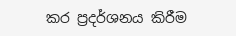කර ප්‍රදර්ශනය කිරීම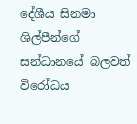දේශීය සිනමා ශිල්පීන්ගේ සන්ධානයේ බලවත් විරෝධය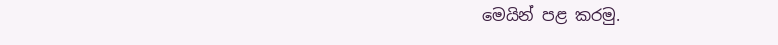මෙයින් පළ කරමු.